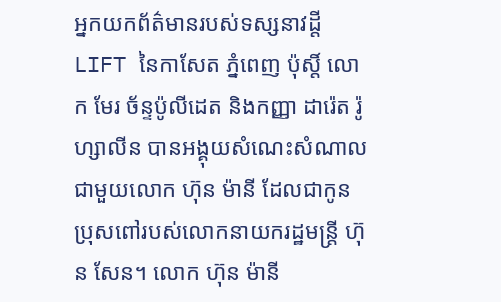អ្នកយកព័ត៌មានរបស់ទស្សនាវដ្តី LIFT នៃកាសែត ភ្នំពេញ ប៉ុស្តិ៍ លោក មែរ ច័ន្ទប៉ូលីដេត និងកញ្ញា ដារ៉េត រ៉ូហ្សាលីន បានអង្គុយសំណេះសំណាលជាមួយលោក ហ៊ុន ម៉ានី ដែលជាកូនប្រុសពៅរបស់លោកនាយករដ្ឋមន្រ្តី ហ៊ុន សែន។ លោក ហ៊ុន ម៉ានី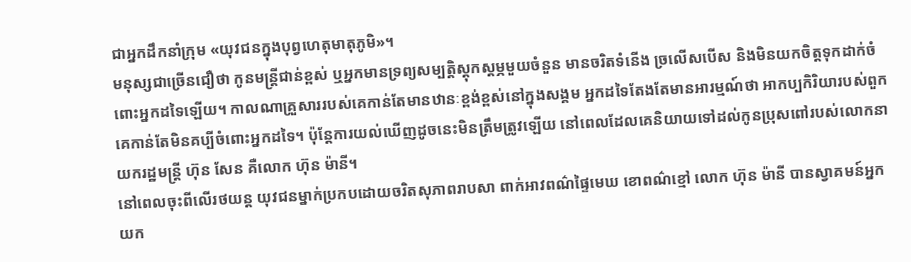ជាអ្នកដឹកនាំក្រុម «យុវជនក្នុងបុព្វហេតុមាតុភូមិ»។
មនុស្សជាច្រើនជឿថា កូនមន្រ្តីជាន់ខ្ពស់ ឬអ្នកមានទ្រព្យសម្បត្តិស្តុកស្តម្ភមួយចំនួន មានចរិតទំនើង ច្រលើសបើស និងមិនយកចិត្តទុកដាក់ចំពោះអ្នកដទៃឡើយ។ កាលណាគ្រួសាររបស់គេកាន់តែមានឋានៈខ្ពង់ខ្ពស់នៅក្នុងសង្គម អ្នកដទៃតែងតែមានអារម្មណ៍ថា អាកប្បកិរិយារបស់ពួកគេកាន់តែមិនគប្បីចំពោះអ្នកដទៃ។ ប៉ុន្តែការយល់ឃើញដូចនេះមិនត្រឹមត្រូវឡើយ នៅពេលដែលគេនិយាយទៅដល់កូនប្រុសពៅរបស់លោកនាយករដ្ឋមន្រ្តី ហ៊ុន សែន គឺលោក ហ៊ុន ម៉ានី។
នៅពេលចុះពីលើរថយន្ត យុវជនម្នាក់ប្រកបដោយចរិតសុភាពរាបសា ពាក់អាវពណ៌ផ្ទៃមេឃ ខោពណ៌ខ្មៅ លោក ហ៊ុន ម៉ានី បានស្វាគមន៍អ្នកយក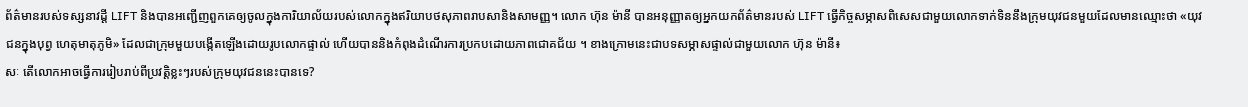ព័ត៌មានរបស់ទស្សនាវដ្តី LIFT និងបានអញ្ជើញពួកគេឲ្យចូលក្នុងការិយាល័យរបស់លោកក្នុងឥរិយាបថសុភាពរាបសានិងសាមញ្ញ។ លោក ហ៊ុន ម៉ានី បានអនុញ្ញាតឲ្យអ្នកយកព័ត៌មានរបស់ LIFT ធ្វើកិច្ចសម្ភាសពិសេសជាមួយលោកទាក់ទិននឹងក្រុមយុវជនមួយដែលមានឈ្មោះថា «យុវជនក្នុងបុព្វ ហេតុមាតុភូមិ» ដែលជាក្រុមមួយបង្កើតឡើងដោយរូបលោកផ្ទាល់ ហើយបាននិងកំពុងដំណើរការប្រកបដោយភាពជោគជ័យ ។ ខាងក្រោមនេះជាបទសម្ភាសផ្ទាល់ជាមួយលោក ហ៊ុន ម៉ានី៖
សៈ តើលោកអាចធ្វើការរៀបរាប់ពីប្រវត្តិខ្លះៗរបស់ក្រុមយុវជននេះបានទេ?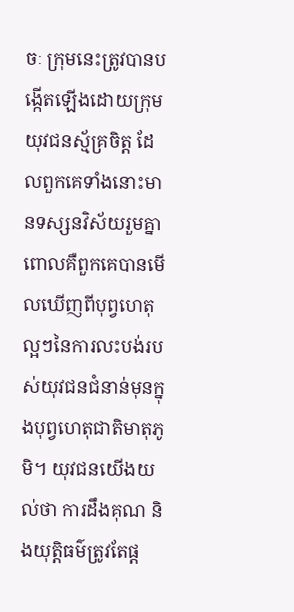ចៈ ក្រុមនេះត្រូវបានបង្កើតឡើងដោយក្រុមយុវជនស្ម័គ្រចិត្ត ដែលពួកគេទាំងនោះមានទស្សនវិស័យរួមគ្នា ពោលគឺពួកគេបានមើលឃើញពីបុព្វហេតុល្អៗនៃការលះបង់របស់យុវជនជំនាន់មុនក្នុងបុព្វហេតុជាតិមាតុភូមិ។ យុវជនយើងយល់ថា ការដឹងគុណ និងយុត្តិធម៌ត្រូវតែផ្ត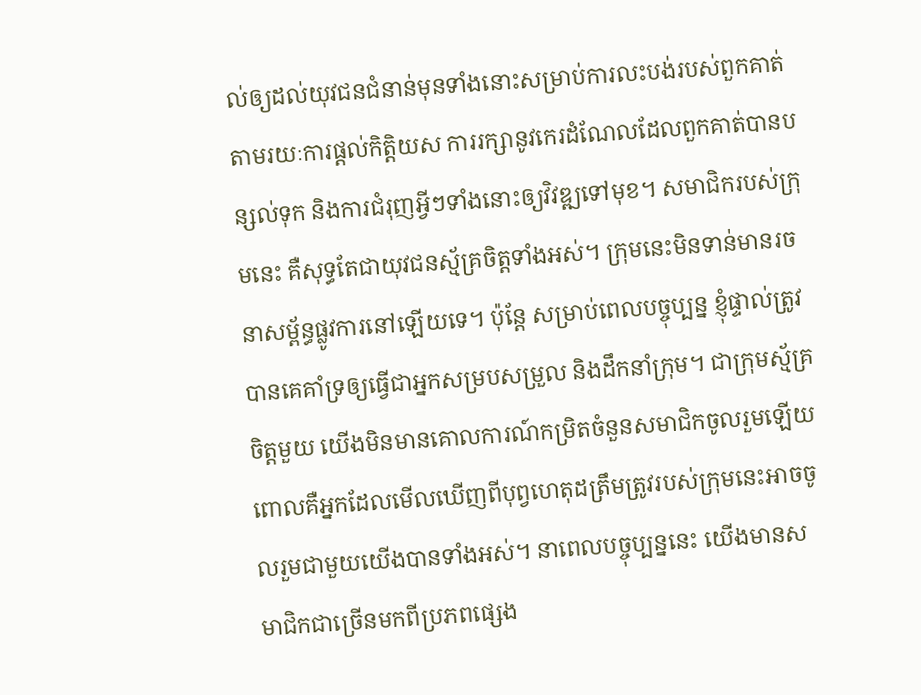ល់ឲ្យដល់យុវជនជំនាន់មុនទាំងនោះសម្រាប់ការលះបង់របស់ពួកគាត់ តាមរយៈការផ្តល់កិត្តិយស ការរក្សានូវកេរដំណែលដែលពួកគាត់បានបន្សល់ទុក និងការជំរុញអ្វីៗទាំងនោះឲ្យវិវឌ្ឍទៅមុខ។ សមាជិករបស់ក្រុមនេះ គឺសុទ្ធតែជាយុវជនស្ម័គ្រចិត្តទាំងអស់។ ក្រុមនេះមិនទាន់មានរចនាសម្ព័ន្ធផ្លូវការនៅឡើយទេ។ ប៉ុន្តែ សម្រាប់ពេលបច្ចុប្បន្ន ខ្ញុំផ្ទាល់ត្រូវបានគេគាំទ្រឲ្យធ្វើជាអ្នកសម្របសម្រួល និងដឹកនាំក្រុម។ ជាក្រុមស្ម័គ្រចិត្តមួយ យើងមិនមានគោលការណ៍កម្រិតចំនួនសមាជិកចូលរួមឡើយ ពោលគឺអ្នកដែលមើលឃើញពីបុព្វហេតុដត្រឹមត្រូវរបស់ក្រុមនេះអាចចូលរួមជាមួយយើងបានទាំងអស់។ នាពេលបច្ចុប្បន្ននេះ យើងមានសមាជិកជាច្រើនមកពីប្រភពផ្សេង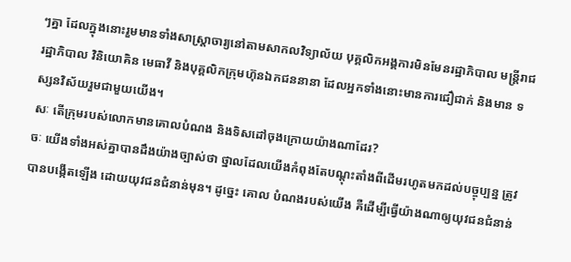ៗគ្នា ដែលក្នុងនោះរួមមានទាំងសាស្រ្តាចារ្យនៅតាមសាកលវិទ្យាល័យ បុគ្គលិកអង្គការមិនមែនរដ្ឋាភិបាល មន្រ្តីរាជរដ្ឋាភិបាល វិនិយោគិន មេធាវី និងបុគ្គលិកក្រុមហ៊ុនឯកជននានា ដែលអ្នកទាំងនោះមានការជឿជាក់ និងមាន ទស្សនវិស័យរួមជាមួយយើង។
សៈ តើក្រុមរបស់លោកមានគោលបំណង និងទិសដៅចុងក្រោយយ៉ាងណាដែរ?
ចៈ យើងទាំងអស់គ្នាបានដឹងយ៉ាងច្បាស់ថា ថ្នាលដែលយើងកំពុងតែបណ្តុះតាំងពីដើមរហូតមកដល់បច្ចុប្បន្ន ត្រូវបានបង្កើតឡើង ដោយយុវជនជំនាន់មុន។ ដូច្នេះ គោល បំណងរបស់យើង គឺដើម្បីធ្វើយ៉ាងណាឲ្យយុវជនជំនាន់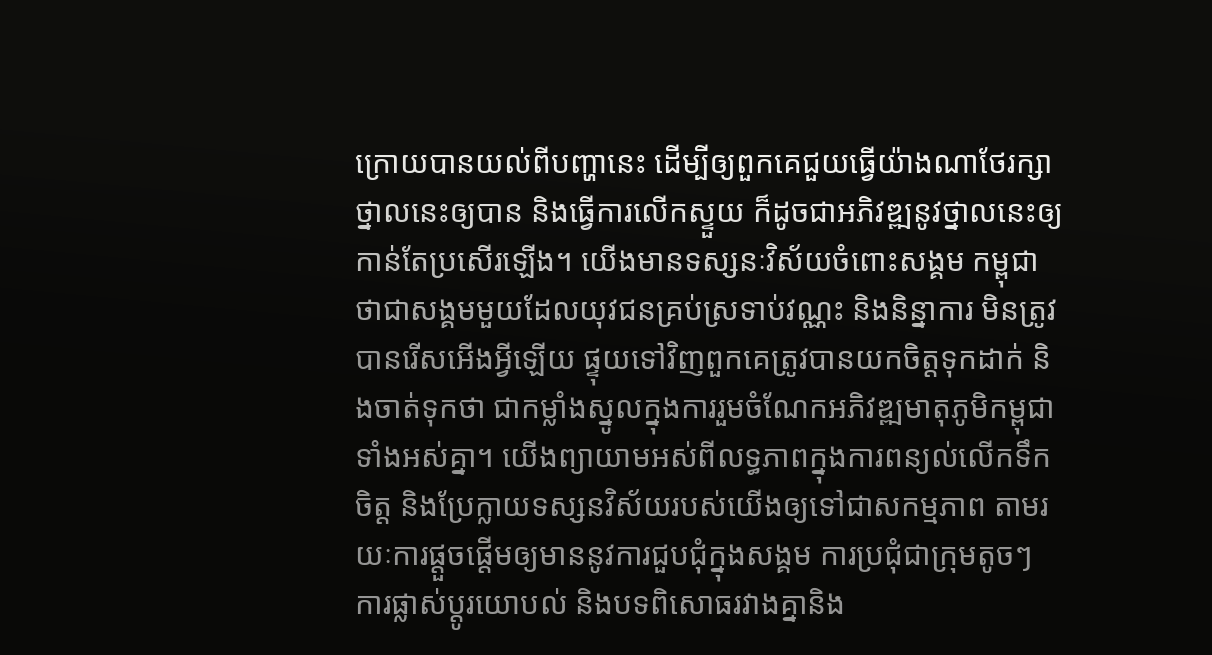ក្រោយបានយល់ពីបញ្ហានេះ ដើម្បីឲ្យពួកគេជួយធ្វើយ៉ាងណាថែរក្សាថ្នាលនេះឲ្យបាន និងធ្វើការលើកស្ទួយ ក៏ដូចជាអភិវឌ្ឍនូវថ្នាលនេះឲ្យកាន់តែប្រសើរឡើង។ យើងមានទស្សនៈវិស័យចំពោះសង្គម កម្ពុជា ថាជាសង្គមមួយដែលយុវជនគ្រប់ស្រទាប់វណ្ណះ និងនិន្នាការ មិនត្រូវបានរើសអើងអ្វីឡើយ ផ្ទុយទៅវិញពួកគេត្រូវបានយកចិត្តទុកដាក់ និងចាត់ទុកថា ជាកម្លាំងស្នូលក្នុងការរួមចំណែកអភិវឌ្ឍមាតុភូមិកម្ពុជាទាំងអស់គ្នា។ យើងព្យាយាមអស់ពីលទ្ធភាពក្នុងការពន្យល់លើកទឹកចិត្ត និងប្រែក្លាយទស្សនវិស័យរបស់យើងឲ្យទៅជាសកម្មភាព តាមរយៈការផ្តួចផ្តើមឲ្យមាននូវការជួបជុំក្នុងសង្គម ការប្រជុំជាក្រុមតូចៗ ការផ្លាស់ប្តូរយោបល់ និងបទពិសោធរវាងគ្នានិង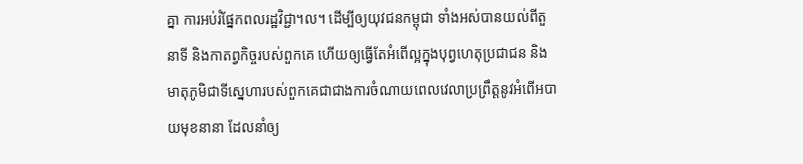គ្នា ការអប់រំផ្នែកពលរដ្ឋវិជ្ជា។ល។ ដើម្បីឲ្យយុវជនកម្ពុជា ទាំងអស់បានយល់ពីតួនាទី និងកាតព្វកិច្ចរបស់ពួកគេ ហើយឲ្យធ្វើតែអំពើល្អក្នុងបុព្វហេតុប្រជាជន និងមាតុភូមិជាទីស្នេហារបស់ពួកគេជាជាងការចំណាយពេលវេលាប្រព្រឹត្តនូវអំពើអបាយមុខនានា ដែលនាំឲ្យ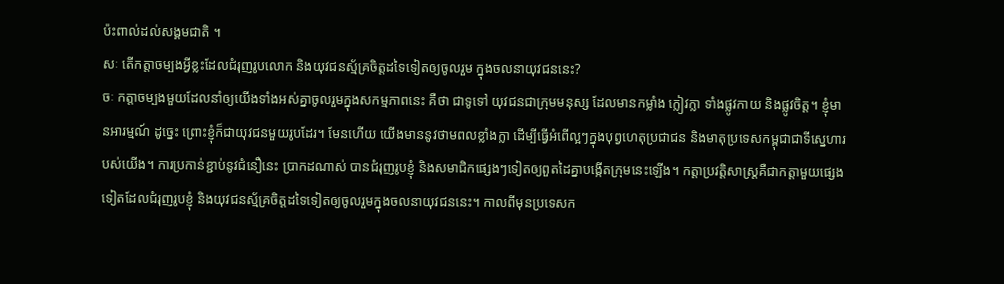ប៉ះពាល់ដល់សង្គមជាតិ ។
សៈ តើកត្តាចម្បងអ្វីខ្លះដែលជំរុញរូបលោក និងយុវជនស្ម័គ្រចិត្តដទៃទៀតឲ្យចូលរួម ក្នុងចលនាយុវជននេះ?
ចៈ កត្តាចម្បងមួយដែលនាំឲ្យយើងទាំងអស់គ្នាចូលរួមក្នុងសកម្មភាពនេះ គឺថា ជាទូទៅ យុវជនជាក្រុមមនុស្ស ដែលមានកម្លាំង ក្លៀវក្លា ទាំងផ្លូវកាយ និងផ្លូវចិត្ត។ ខ្ញុំមានអារម្មណ៍ ដូច្នេះ ព្រោះខ្ញុំក៏ជាយុវជនមួយរូបដែរ។ មែនហើយ យើងមាននូវថាមពលខ្លាំងក្លា ដើម្បីធ្វើអំពើល្អៗក្នុងបុព្វហេតុប្រជាជន និងមាតុប្រទេសកម្ពុជាជាទីស្នេហារបស់យើង។ ការប្រកាន់ខ្ជាប់នូវជំនឿនេះ ប្រាកដណាស់ បានជំរុញរូបខ្ញុំ និងសមាជិកផ្សេងៗទៀតឲ្យពួតដៃគ្នាបង្កើតក្រុមនេះឡើង។ កត្តាប្រវត្តិសាស្រ្តគឺជាកត្តាមួយផ្សេងទៀតដែលជំរុញរូបខ្ញុំ និងយុវជនស្ម័គ្រចិត្តដទៃទៀតឲ្យចូលរួមក្នុងចលនាយុវជននេះ។ កាលពីមុនប្រទេសក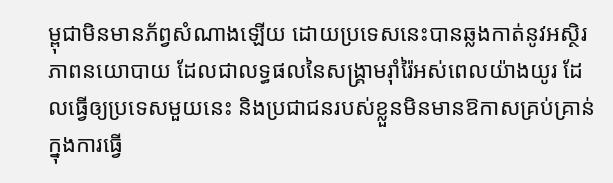ម្ពុជាមិនមានភ័ព្វសំណាងឡើយ ដោយប្រទេសនេះបានឆ្លងកាត់នូវអស្ថិរភាពនយោបាយ ដែលជាលទ្ធផលនៃសង្គ្រាមរ៉ាំរ៉ៃអស់ពេលយ៉ាងយូរ ដែលធ្វើឲ្យប្រទេសមួយនេះ និងប្រជាជនរបស់ខ្លួនមិនមានឱកាសគ្រប់គ្រាន់ក្នុងការធ្វើ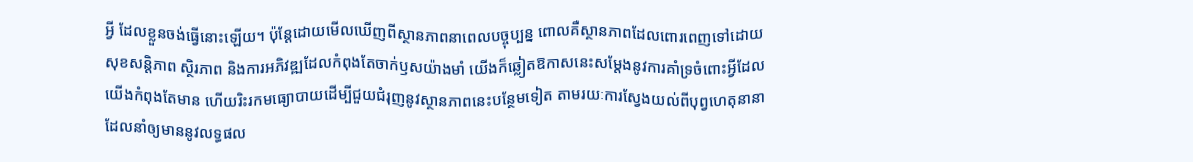អ្វី ដែលខ្លួនចង់ធ្វើនោះឡើយ។ ប៉ុន្តែដោយមើលឃើញពីស្ថានភាពនាពេលបច្ចុប្បន្ន ពោលគឺស្ថានភាពដែលពោរពេញទៅដោយសុខសន្តិភាព ស្ថិរភាព និងការអភិវឌ្ឍដែលកំពុងតែចាក់ឫសយ៉ាងមាំ យើងក៏ឆ្លៀតឱកាសនេះសម្តែងនូវការគាំទ្រចំពោះអ្វីដែលយើងកំពុងតែមាន ហើយរិះរកមធ្យោបាយដើម្បីជួយជំរុញនូវស្ថានភាពនេះបន្ថែមទៀត តាមរយៈការស្វែងយល់ពីបុព្វហេតុនានា ដែលនាំឲ្យមាននូវលទ្ធផល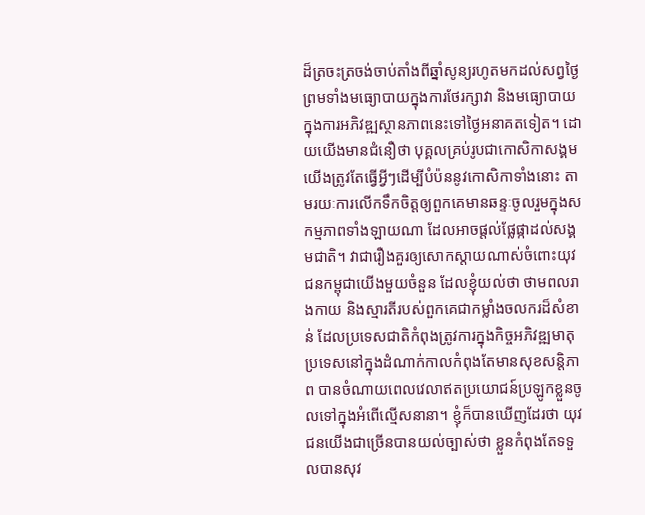ដ៏ត្រចះត្រចង់ចាប់តាំងពីឆ្នាំសូន្យរហូតមកដល់សព្វថ្ងៃ ព្រមទាំងមធ្យោបាយក្នុងការថែរក្សាវា និងមធ្យោបាយក្នុងការអភិវឌ្ឍស្ថានភាពនេះទៅថ្ងៃអនាគតទៀត។ ដោយយើងមានជំនឿថា បុគ្គលគ្រប់រូបជាកោសិកាសង្គម យើងត្រូវតែធ្វើអ្វីៗដើម្បីបំប៉ននូវកោសិកាទាំងនោះ តាមរយៈការលើកទឹកចិត្តឲ្យពួកគេមានឆន្ទៈចូលរួមក្នុងសកម្មភាពទាំងឡាយណា ដែលអាចផ្តល់ផ្លែផ្កាដល់សង្គមជាតិ។ វាជារឿងគួរឲ្យសោកស្តាយណាស់ចំពោះយុវជនកម្ពុជាយើងមួយចំនួន ដែលខ្ញុំយល់ថា ថាមពលរាងកាយ និងស្មារតីរបស់ពួកគេជាកម្លាំងចលករដ៏សំខាន់ ដែលប្រទេសជាតិកំពុងត្រូវការក្នុងកិច្ចអភិវឌ្ឍមាតុប្រទេសនៅក្នុងដំណាក់កាលកំពុងតែមានសុខសន្តិភាព បានចំណាយពេលវេលាឥតប្រយោជន៍ប្រឡូកខ្លួនចូលទៅក្នុងអំពើល្មើសនានា។ ខ្ញុំក៏បានឃើញដែរថា យុវជនយើងជាច្រើនបានយល់ច្បាស់ថា ខ្លួនកំពុងតែទទួលបានសុវ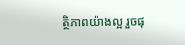ត្ថិភាពយ៉ាងល្អ រួចផុ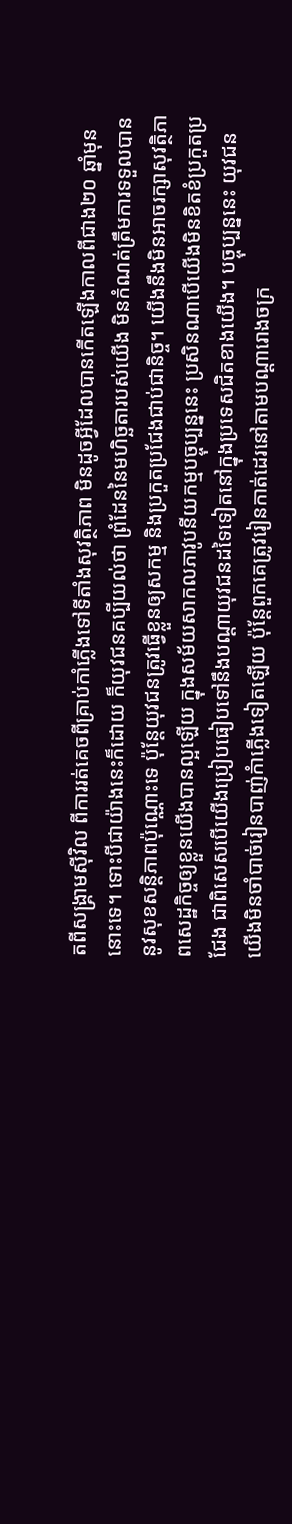តពីសង្គ្រាមស៊ីវិល ពីការរត់គេចពីគ្រាប់កាំភ្លើងទៅទីតាំងសុវត្ថិភាព មិនដូចអ្វីដែលបានកើតឡើងកាលពីជាង២០ ឆ្នាំមុននោះទេ។ ទោះបីជាយ៉ាងនេះក៏ដោយ ក៏យុវជនគប្បីយល់ថា ព្រំដែននៃមហិច្ឆតារបស់យើង មិនកំណត់ត្រឹមការទទួលបាននូវសុខសន្តិភាពប៉ុណ្ណោះទេ ប៉ុន្តែយុវជនត្រូវធ្វើខ្លួនឲ្យសកម្ម និងប្រកួតប្រជែងជាប់ជានិច្ច។ យើងនឹងមិនអាចរក្សាសុវត្ថិភាពសេដ្ឋកិច្ចឲ្យខ្លួនយើងបានល្អឡើយ ក្នុងសម័យសាកលភាវូបនីយកម្មបច្ចុប្បន្ននេះ ប្រសិនណាបើយើងមិនខិតខំប្រកួតប្រជែង ជាពិសេសបើយើងប្រៀបធៀបទៅនឹងបណ្តាយុវជនដទៃទៀតនៅក្នុងប្រទេសជិតខាងយើង។ បច្ចុប្បន្ននេះ យុវជនយើងមិនចាំបាច់រៀនបាញ់កំាភ្លើងទៀតឡើយ ប៉ុន្តែពួកគេត្រូវរៀនកាត់ដេរនៅតាមបណ្តារោងចក្រ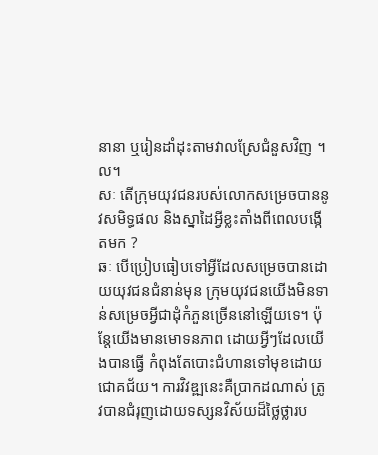នានា ឬរៀនដាំដុះតាមវាលស្រែជំនួសវិញ ។ល។
សៈ តើក្រុមយុវជនរបស់លោកសម្រេចបាននូវសមិទ្ធផល និងស្នាដៃអ្វីខ្លះតាំងពីពេលបង្កើតមក ?
ឆៈ បើប្រៀបធៀបទៅអ្វីដែលសម្រេចបានដោយយុវជនជំនាន់មុន ក្រុមយុវជនយើងមិនទាន់សម្រេចអ្វីជាដុំកំភួនច្រើននៅឡើយទេ។ ប៉ុន្តែយើងមានមោទនភាព ដោយអ្វីៗដែលយើងបានធ្វើ កំពុងតែបោះជំហានទៅមុខដោយជោគជ័យ។ ការវិវឌ្ឍនេះគឺប្រាកដណាស់ ត្រូវបានជំរុញដោយទស្សនវិស័យដ៏ថ្លៃថ្លារប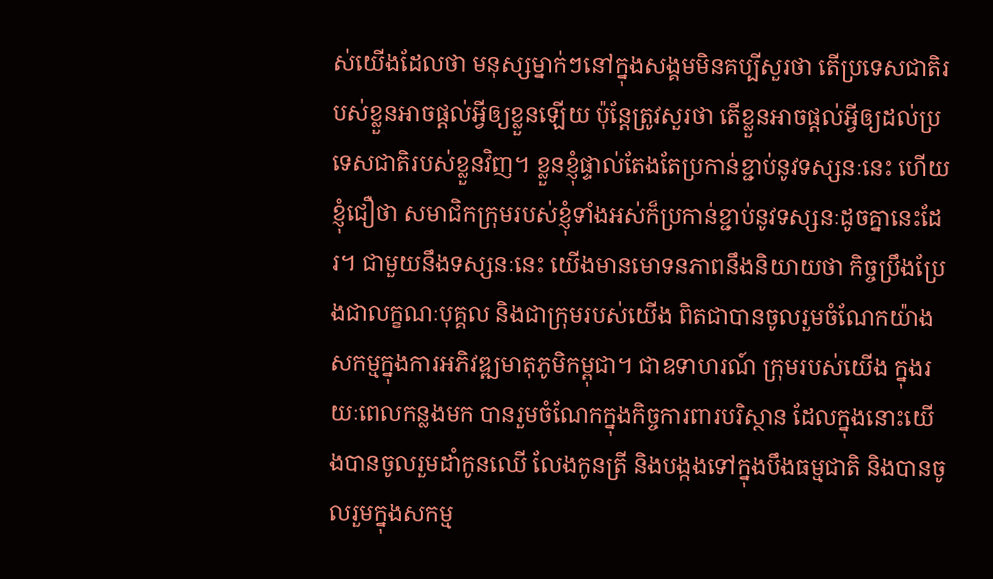ស់យើងដែលថា មនុស្សម្នាក់ៗនៅក្នុងសង្គមមិនគប្បីសួរថា តើប្រទេសជាតិរបស់ខ្លួនអាចផ្តល់អ្វីឲ្យខ្លួនឡើយ ប៉ុន្តែត្រូវសួរថា តើខ្លួនអាចផ្តល់អ្វីឲ្យដល់ប្រទេសជាតិរបស់ខ្លួនវិញ។ ខ្លួនខ្ញុំផ្ទាល់តែងតែប្រកាន់ខ្ជាប់នូវទស្សនៈនេះ ហើយខ្ញុំជឿថា សមាជិកក្រុមរបស់ខ្ញុំទាំងអស់ក៏ប្រកាន់ខ្ជាប់នូវទស្សនៈដូចគ្នានេះដែរ។ ជាមួយនឹងទស្សនៈនេះ យើងមានមោទនភាពនឹងនិយាយថា កិច្ចប្រឹងប្រែងជាលក្ខណៈបុគ្គល និងជាក្រុមរបស់យើង ពិតជាបានចូលរួមចំណែកយ៉ាងសកម្មក្នុងការអភិវឌ្ឍមាតុភូមិកម្ពុជា។ ជាឧទាហរណ៍ ក្រុមរបស់យើង ក្នុងរយៈពេលកន្លងមក បានរួមចំណែកក្នុងកិច្ចការពារបរិស្ថាន ដែលក្នុងនោះយើងបានចូលរួមដាំកូនឈើ លែងកូនត្រី និងបង្កងទៅក្នុងបឹងធម្មជាតិ និងបានចូលរួមក្នុងសកម្ម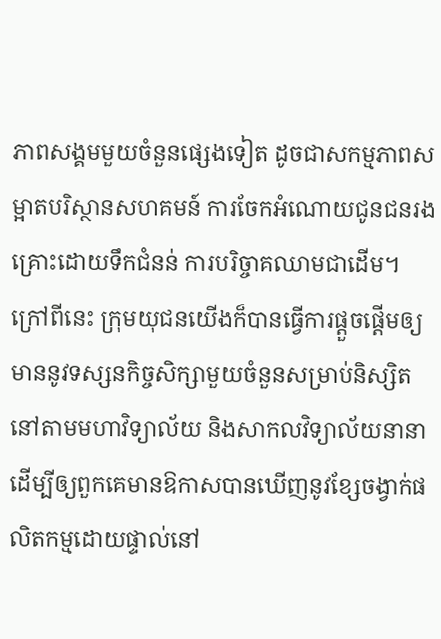ភាពសង្គមមួយចំនួនផ្សេងទៀត ដូចជាសកម្មភាពសម្អាតបរិស្ថានសហគមន៍ ការចែកអំណោយជូនជនរងគ្រោះដោយទឹកជំនន់ ការបរិច្ចាគឈាមជាដើម។ ក្រៅពីនេះ ក្រុមយុជនយើងក៏បានធ្វើការផ្តួចផ្តើមឲ្យមាននូវទស្សនកិច្ចសិក្សាមួយចំនួនសម្រាប់និស្សិតនៅតាមមហាវិទ្យាល័យ និងសាកលវិទ្យាល័យនានា ដើម្បីឲ្យពួកគេមានឱកាសបានឃើញនូវខ្សែចង្វាក់ផលិតកម្មដោយផ្ទាល់នៅ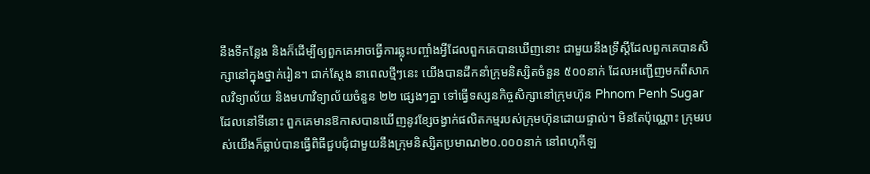នឹងទីកន្លែង និងក៏ដើម្បីឲ្យពួកគេអាចធ្វើការឆ្លុះបញ្ចាំងអ្វីដែលពួកគេបានឃើញនោះ ជាមួយនឹងទ្រឹស្តីដែលពួកគេបានសិក្សានៅក្នុងថ្នាក់រៀន។ ជាក់ស្តែង នាពេលថ្មីៗនេះ យើងបានដឹកនាំក្រុមនិស្សិតចំនួន ៥០០នាក់ ដែលអញ្ជើញមកពីសាកលវិទ្យាល័យ និងមហាវិទ្យាល័យចំនួន ២២ ផ្សេងៗគ្នា ទៅធ្វើទស្សនកិច្ចសិក្សានៅក្រុមហ៊ុន Phnom Penh Sugar ដែលនៅទីនោះ ពួកគេមានឱកាសបានឃើញនូវខ្សែចង្វាក់ផលិតកម្មរបស់ក្រុមហ៊ុនដោយផ្ទាល់។ មិនតែប៉ុណ្ណោះ ក្រុមរបស់យើងក៏ធ្លាប់បានធ្វើពិធីជួបជុំជាមួយនឹងក្រុមនិស្សិតប្រមាណ២០.០០០នាក់ នៅពហុកីឡ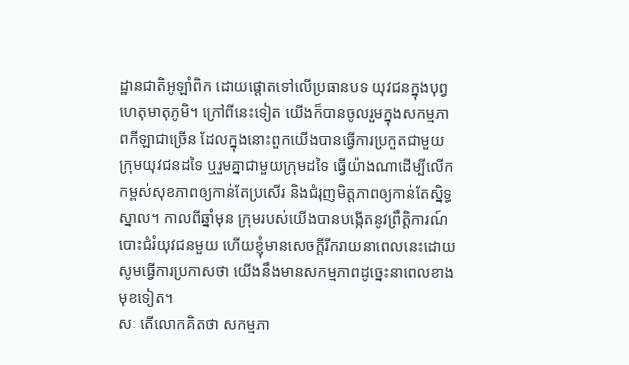ដ្ឋានជាតិអូឡាំពិក ដោយផ្តោតទៅលើប្រធានបទ យុវជនក្នុងបុព្វហេតុមាតុភូមិ។ ក្រៅពីនេះទៀត យើងក៏បានចូលរួមក្នុងសកម្មភាពកីឡាជាច្រើន ដែលក្នុងនោះពួកយើងបានធ្វើការប្រកួតជាមួយក្រុមយុវជនដទៃ ឬរួមគ្នាជាមួយក្រុមដទៃ ធ្វើយ៉ាងណាដើម្បីលើកកម្ពស់សុខភាពឲ្យកាន់តែប្រសើរ និងជំរុញមិត្តភាពឲ្យកាន់តែស្និទ្ធស្នាល។ កាលពីឆ្នាំមុន ក្រុមរបស់យើងបានបង្កើតនូវព្រឹត្តិការណ៍បោះជំរំយុវជនមួយ ហើយខ្ញុំមានសេចក្តីរីករាយនាពេលនេះដោយសូមធ្វើការប្រកាសថា យើងនឹងមានសកម្មភាពដូច្នេះនាពេលខាងមុខទៀត។
សៈ តើលោកគិតថា សកម្មភា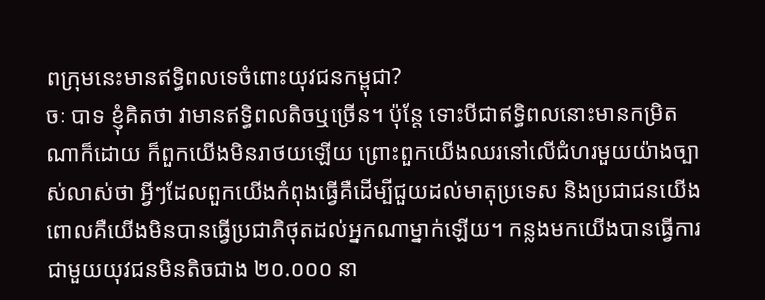ពក្រុមនេះមានឥទ្ធិពលទេចំពោះយុវជនកម្ពុជា?
ចៈ បាទ ខ្ញុំគិតថា វាមានឥទ្ធិពលតិចឬច្រើន។ ប៉ុន្តែ ទោះបីជាឥទ្ធិពលនោះមានកម្រិតណាក៏ដោយ ក៏ពួកយើងមិនរាថយឡើយ ព្រោះពួកយើងឈរនៅលើជំហរមួយយ៉ាងច្បាស់លាស់ថា អ្វីៗដែលពួកយើងកំពុងធ្វើគឺដើម្បីជួយដល់មាតុប្រទេស និងប្រជាជនយើង ពោលគឺយើងមិនបានធ្វើប្រជាភិថុតដល់អ្នកណាម្នាក់ឡើយ។ កន្លងមកយើងបានធ្វើការជាមួយយុវជនមិនតិចជាង ២០.០០០ នា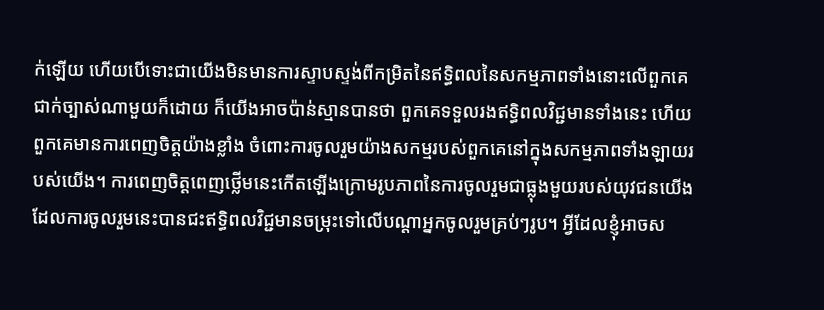ក់ឡើយ ហើយបើទោះជាយើងមិនមានការស្ទាបស្ទង់ពីកម្រិតនៃឥទ្ធិពលនៃសកម្មភាពទាំងនោះលើពួកគេជាក់ច្បាស់ណាមួយក៏ដោយ ក៏យើងអាចប៉ាន់ស្មានបានថា ពួកគេទទួលរងឥទ្ធិពលវិជ្ជមានទាំងនេះ ហើយពួកគេមានការពេញចិត្តយ៉ាងខ្លាំង ចំពោះការចូលរួមយ៉ាងសកម្មរបស់ពួកគេនៅក្នុងសកម្មភាពទាំងឡាយរបស់យើង។ ការពេញចិត្តពេញថ្លើមនេះកើតឡើងក្រោមរូបភាពនៃការចូលរួមជាធ្លុងមួយរបស់យុវជនយើង ដែលការចូលរួមនេះបានជះឥទ្ធិពលវិជ្ជមានចម្រុះទៅលើបណ្តាអ្នកចូលរួមគ្រប់ៗរូប។ អ្វីដែលខ្ញុំអាចស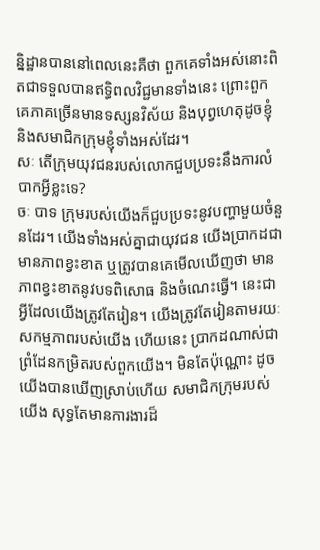និ្នដ្ឋានបាននៅពេលនេះគឺថា ពួកគេទាំងអស់នោះពិតជាទទួលបានឥទ្ធិពលវិជ្ជមានទាំងនេះ ព្រោះពួកគេភាគច្រើនមានទស្សនវិស័យ និងបុព្វហេតុដូចខ្ញុំ និងសមាជិកក្រុមខ្ញុំទាំងអស់ដែរ។
សៈ តើក្រុមយុវជនរបស់លោកជួបប្រទះនឹងការលំបាកអ្វីខ្លះទេ?
ចៈ បាទ ក្រុមរបស់យើងក៏ជួបប្រទះនូវបញ្ហាមួយចំនួនដែរ។ យើងទាំងអស់គ្នាជាយុវជន យើងប្រាកដជាមានភាពខ្វះខាត ឬត្រូវបានគេមើលឃើញថា មានភាពខ្វះខាតនូវបទពិសោធ និងចំណេះធ្វើ។ នេះជាអ្វីដែលយើងត្រូវតែរៀន។ យើងត្រូវតែរៀនតាមរយៈសកម្មភាពរបស់យើង ហើយនេះ ប្រាកដណាស់ជាព្រំដែនកម្រិតរបស់ពួកយើង។ មិនតែប៉ុណ្ណោះ ដូចយើងបានឃើញស្រាប់ហើយ សមាជិកក្រុមរបស់យើង សុទ្ធតែមានការងារដ៏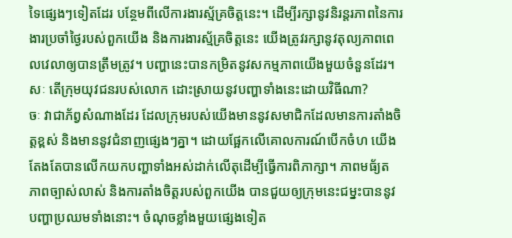ទៃផ្សេងៗទៀតដែរ បន្ថែមពីលើការងារស្ម័គ្រចិត្តនេះ។ ដើម្បីរក្សានូវនិរន្តរភាពនៃការងារប្រចាំថ្ងៃរបស់ពួកយើង និងការងារស្ម័គ្រចិត្តនេះ យើងត្រូវរក្សានូវតុល្យភាពពេលវេលាឲ្យបានត្រឹមត្រូវ។ បញ្ហានេះបានកម្រិតនូវសកម្មភាពយើងមួយចំនួនដែរ។
សៈ តើក្រុមយុវជនរបស់លោក ដោះស្រាយនូវបញ្ហាទាំងនេះដោយវិធីណា?
ចៈ វាជាភ័ព្វសំណាងដែរ ដែលក្រុមរបស់យើងមាននូវសមាជិកដែលមានការតាំងចិត្តខ្ពស់ និងមាននូវជំនាញផ្សេងៗគ្នា។ ដោយផ្អែកលើគោលការណ៍បើកចំហ យើងតែងតែបានលើកយកបញ្ហាទាំងអស់ដាក់លើតុដើម្បីធ្វើការពិភាក្សា។ ភាពមធ័្យត ភាពច្បាស់លាស់ និងការតាំងចិត្តរបស់ពួកយើង បានជួយឲ្យក្រុមនេះជម្នះបាននូវបញ្ហាប្រឈមទាំងនោះ។ ចំណុចខ្លាំងមួយផ្សេងទៀត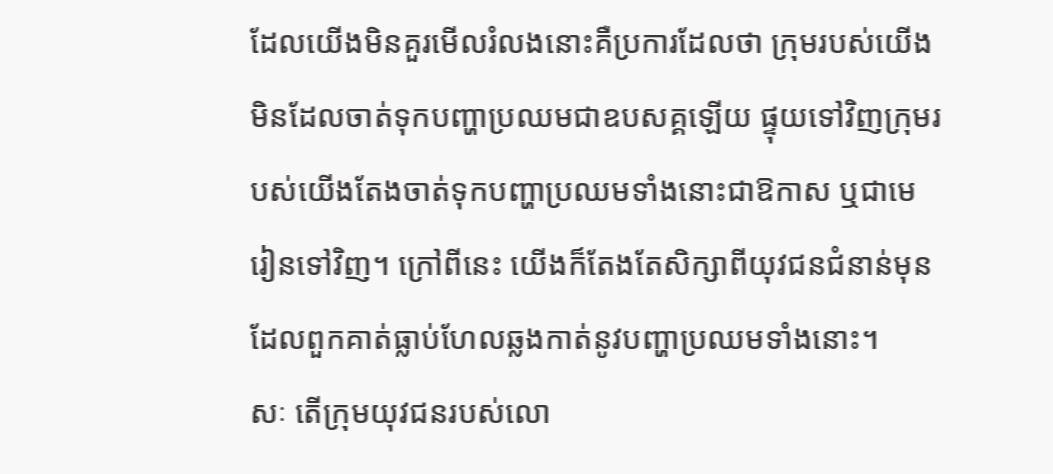ដែលយើងមិនគួរមើលរំលងនោះគឺប្រការដែលថា ក្រុមរបស់យើងមិនដែលចាត់ទុកបញ្ហាប្រឈមជាឧបសគ្គឡើយ ផ្ទុយទៅវិញក្រុមរបស់យើងតែងចាត់ទុកបញ្ហាប្រឈមទាំងនោះជាឱកាស ឬជាមេរៀនទៅវិញ។ ក្រៅពីនេះ យើងក៏តែងតែសិក្សាពីយុវជនជំនាន់មុន ដែលពួកគាត់ធ្លាប់ហែលឆ្លងកាត់នូវបញ្ហាប្រឈមទាំងនោះ។
សៈ តើក្រុមយុវជនរបស់លោ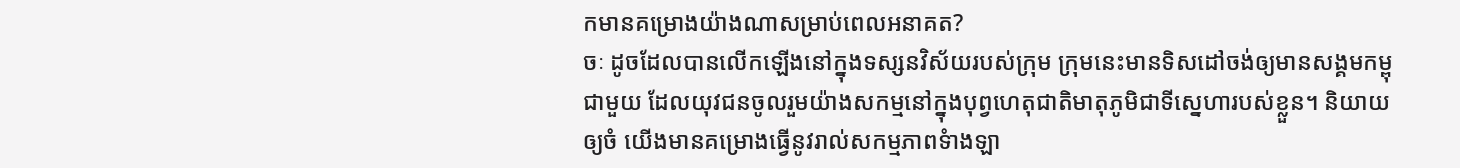កមានគម្រោងយ៉ាងណាសម្រាប់ពេលអនាគត?
ចៈ ដូចដែលបានលើកឡើងនៅក្នុងទស្សនវិស័យរបស់ក្រុម ក្រុមនេះមានទិសដៅចង់ឲ្យមានសង្គមកម្ពុជាមួយ ដែលយុវជនចូលរួមយ៉ាងសកម្មនៅក្នុងបុព្វហេតុជាតិមាតុភូមិជាទីស្នេហារបស់ខ្លួន។ និយាយឲ្យចំ យើងមានគម្រោងធ្វើនូវរាល់សកម្មភាពទំាងឡា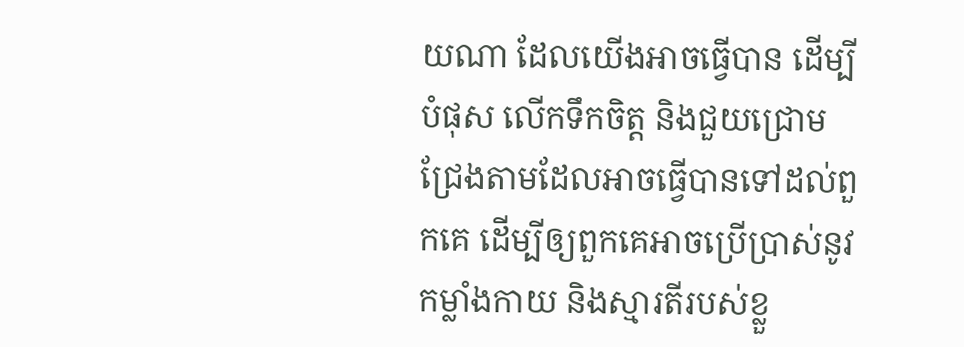យណា ដែលយើងអាចធ្វើបាន ដើម្បីបំផុស លើកទឹកចិត្ត និងជួយជ្រោមជ្រែងតាមដែលអាចធ្វើបានទៅដល់ពួកគេ ដើម្បីឲ្យពួកគេអាចប្រើប្រាស់នូវកម្លាំងកាយ និងស្មារតីរបស់ខ្លួ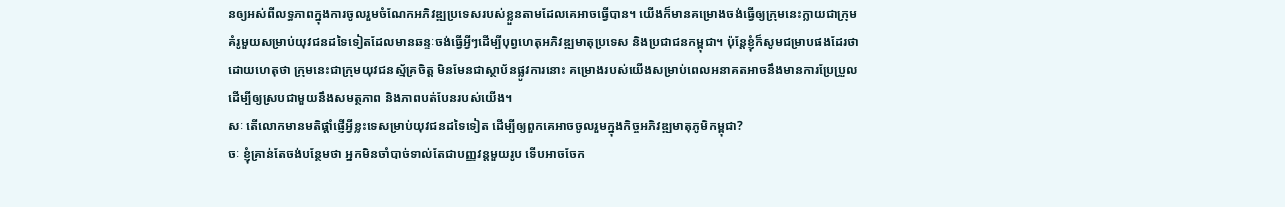នឲ្យអស់ពីលទ្ធភាពក្នុងការចូលរួមចំណែកអភិវឌ្ឍប្រទេសរបស់ខ្លួនតាមដែលគេអាចធ្វើបាន។ យើងក៏មានគម្រោងចង់ធ្វើឲ្យក្រុមនេះក្លាយជាក្រុមគំរូមួយសម្រាប់យុវជនដទៃទៀតដែលមានឆន្ទៈចង់ធ្វើអ្វីៗដើម្បីបុព្វហេតុអភិវឌ្ឍមាតុប្រទេស និងប្រជាជនកម្ពុជា។ ប៉ុន្តែខ្ញុំក៏សូមជម្រាបផងដែរថា ដោយហេតុថា ក្រុមនេះជាក្រុមយុវជនស្ម័គ្រចិត្ត មិនមែនជាស្ថាប័នផ្លូវការនោះ គម្រោងរបស់យើងសម្រាប់ពេលអនាគតអាចនឹងមានការប្រែប្រួលដើម្បីឲ្យស្របជាមួយនឹងសមត្ថភាព និងភាពបត់បែនរបស់យើង។
សៈ តើលោកមានមតិផ្តាំផ្ញើអ្វីខ្លះទេសម្រាប់យុវជនដទៃទៀត ដើម្បីឲ្យពួកគេអាចចូលរួមក្នុងកិច្ចអភិវឌ្ឍមាតុភូមិកម្ពុជា?
ចៈ ខ្ញុំគ្រាន់តែចង់បន្ថែមថា អ្នកមិនចាំបាច់ទាល់តែជាបញ្ញវន្តមួយរូប ទើបអាចចែក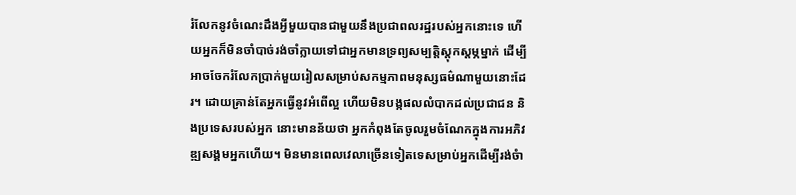រំលែកនូវចំណេះដឹងអ្វីមួយបានជាមួយនឹងប្រជាពលរដ្ឋរបស់អ្នកនោះទេ ហើយអ្នកក៏មិនចាំបាច់រង់ចាំក្លាយទៅជាអ្នកមានទ្រព្យសម្បត្តិស្តុកស្តម្ភម្នាក់ ដើម្បីអាចចែករំលែកប្រាក់មួយរៀលសម្រាប់សកម្មភាពមនុស្សធម៌ណាមួយនោះដែរ។ ដោយគ្រាន់តែអ្នកធ្វើនូវអំពើល្អ ហើយមិនបង្កផលលំបាកដល់ប្រជាជន និងប្រទេសរបស់អ្នក នោះមានន័យថា អ្នកកំពុងតែចូលរួមចំណែកក្នុងការអភិវឌ្ឍសង្គមអ្នកហើយ។ មិនមានពេលវេលាច្រើនទៀតទេសម្រាប់អ្នកដើម្បីរង់ចំា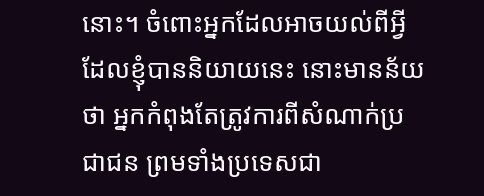នោះ។ ចំពោះអ្នកដែលអាចយល់ពីអ្វីដែលខ្ញុំបាននិយាយនេះ នោះមានន័យថា អ្នកកំពុងតែត្រូវការពីសំណាក់ប្រជាជន ព្រមទាំងប្រទេសជា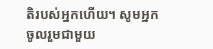តិរបស់អ្នកហើយ។ សូមអ្នកចូលរួមជាមួយ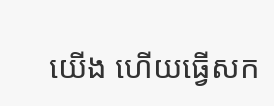យើង ហើយធ្វើសក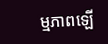ម្មភាពឡើ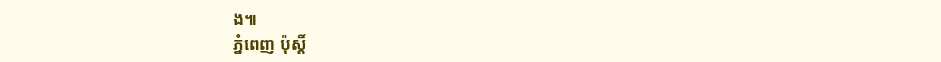ង៕
ភ្នំពេញ ប៉ុស្តិ៍